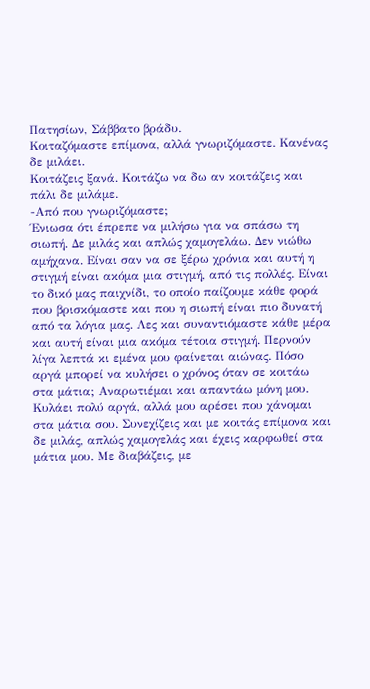Πατησίων, Σάββατο βράδυ.
Κοιταζόμαστε επίμονα, αλλά γνωριζόμαστε. Κανένας δε μιλάει.
Κοιτάζεις ξανά. Κοιτάζω να δω αν κοιτάζεις και πάλι δε μιλάμε.
-Από που γνωριζόμαστε;
Ένιωσα ότι έπρεπε να μιλήσω για να σπάσω τη σιωπή. Δε μιλάς και απλώς χαμογελάω. Δεν νιώθω αμήχανα. Είναι σαν να σε ξέρω χρόνια και αυτή η στιγμή είναι ακόμα μια στιγμή, από τις πολλές. Είναι το δικό μας παιχνίδι, το οποίο παίζουμε κάθε φορά που βρισκόμαστε και που η σιωπή είναι πιο δυνατή από τα λόγια μας. Λες και συναντιόμαστε κάθε μέρα και αυτή είναι μια ακόμα τέτοια στιγμή. Περνούν λίγα λεπτά κι εμένα μου φαίνεται αιώνας. Πόσο αργά μπορεί να κυλήσει ο χρόνος όταν σε κοιτάω στα μάτια; Αναρωτιέμαι και απαντάω μόνη μου. Κυλάει πολύ αργά, αλλά μου αρέσει που χάνομαι στα μάτια σου. Συνεχίζεις και με κοιτάς επίμονα και δε μιλάς, απλώς χαμογελάς και έχεις καρφωθεί στα μάτια μου. Με διαβάζεις, με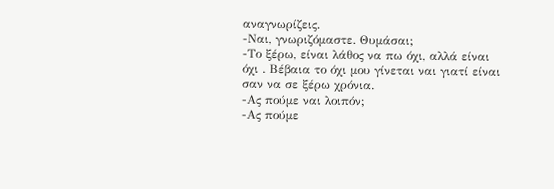αναγνωρίζεις.
-Ναι, γνωριζόμαστε. Θυμάσαι;
-Το ξέρω, είναι λάθος να πω όχι, αλλά είναι όχι . Βέβαια το όχι μου γίνεται ναι γιατί είναι σαν να σε ξέρω χρόνια.
-Ας πούμε ναι λοιπόν;
-Ας πούμε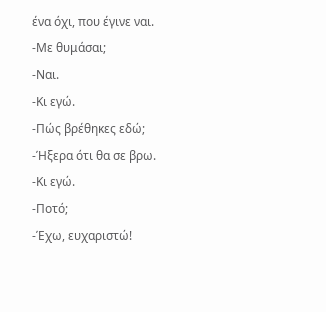ένα όχι, που έγινε ναι.
-Με θυμάσαι;
-Ναι.
-Κι εγώ.
-Πώς βρέθηκες εδώ;
-Ήξερα ότι θα σε βρω.
-Κι εγώ.
-Ποτό;
-Έχω, ευχαριστώ!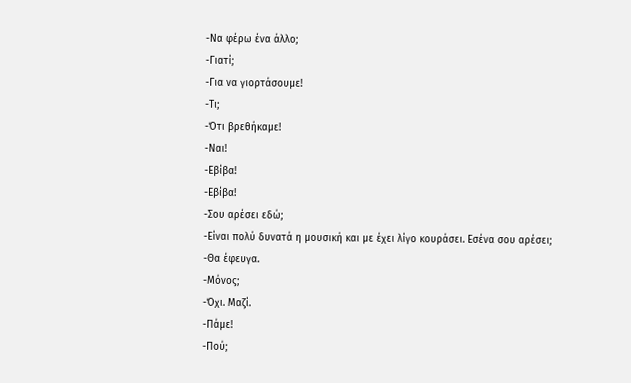-Να φέρω ένα άλλο;
-Γιατί;
-Για να γιορτάσουμε!
-Τι;
-Ότι βρεθήκαμε!
-Ναι!
-Εβίβα!
-Εβίβα!
-Σου αρέσει εδώ;
-Είναι πολύ δυνατά η μουσική και με έχει λίγο κουράσει. Εσένα σου αρέσει;
-Θα έφευγα.
-Μόνος;
-Όχι. Μαζί.
-Πάμε!
-Πού;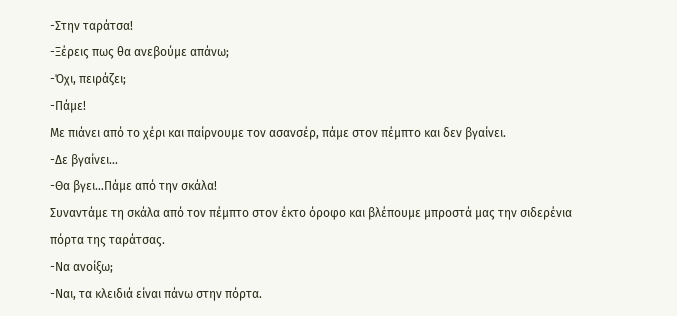-Στην ταράτσα!
-Ξέρεις πως θα ανεβούμε απάνω;
-Όχι, πειράζει;
-Πάμε!
Με πιάνει από το χέρι και παίρνουμε τον ασανσέρ, πάμε στον πέμπτο και δεν βγαίνει.
-Δε βγαίνει…
-Θα βγει…Πάμε από την σκάλα!
Συναντάμε τη σκάλα από τον πέμπτο στον έκτο όροφο και βλέπουμε μπροστά μας την σιδερένια πόρτα της ταράτσας.
-Να ανοίξω;
-Ναι, τα κλειδιά είναι πάνω στην πόρτα.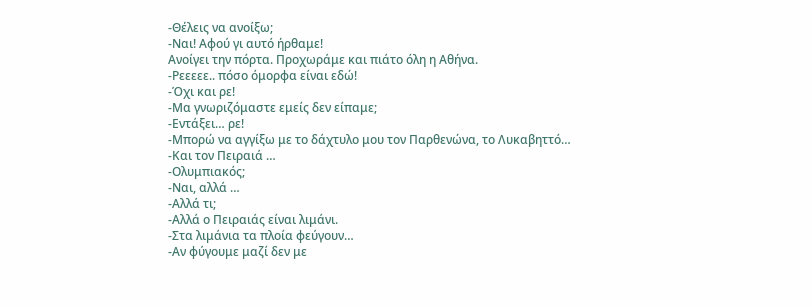-Θέλεις να ανοίξω;
-Ναι! Αφού γι αυτό ήρθαμε!
Ανοίγει την πόρτα. Προχωράμε και πιάτο όλη η Αθήνα.
-Ρεεεεε.. πόσο όμορφα είναι εδώ!
-Όχι και ρε!
-Μα γνωριζόμαστε εμείς δεν είπαμε;
-Εντάξει… ρε!
-Μπορώ να αγγίξω με το δάχτυλο μου τον Παρθενώνα, το Λυκαβηττό…
-Και τον Πειραιά …
-Ολυμπιακός;
-Ναι, αλλά …
-Αλλά τι;
-Αλλά ο Πειραιάς είναι λιμάνι.
-Στα λιμάνια τα πλοία φεύγουν…
-Αν φύγουμε μαζί δεν με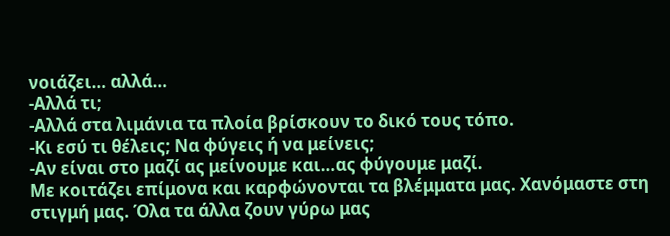νοιάζει… αλλά…
-Αλλά τι;
-Αλλά στα λιμάνια τα πλοία βρίσκουν το δικό τους τόπο.
-Κι εσύ τι θέλεις; Να φύγεις ή να μείνεις;
-Αν είναι στο μαζί ας μείνουμε και…ας φύγουμε μαζί.
Με κοιτάζει επίμονα και καρφώνονται τα βλέμματα μας. Χανόμαστε στη στιγμή μας. Όλα τα άλλα ζουν γύρω μας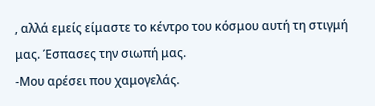, αλλά εμείς είμαστε το κέντρο του κόσμου αυτή τη στιγμή μας. Έσπασες την σιωπή μας.
-Μου αρέσει που χαμογελάς.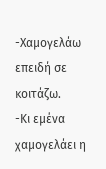-Χαμογελάω επειδή σε κοιτάζω.
-Κι εμένα χαμογελάει η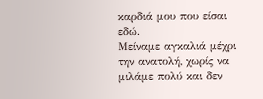καρδιά μου που είσαι εδώ.
Μείναμε αγκαλιά μέχρι την ανατολή, χωρίς να μιλάμε πολύ και δεν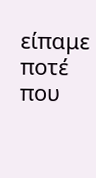είπαμε ποτέ που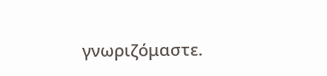γνωριζόμαστε.